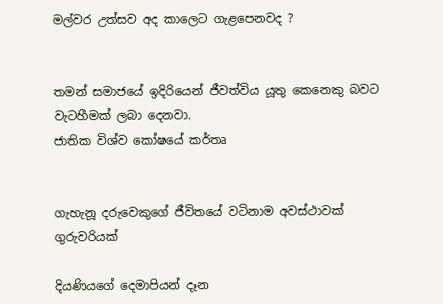මල්වර උත්සව අද කාලෙට ගැළපෙනවද ?


තමන් සමාජයේ ඉදිරියෙන් ජීවත්විය යූතු කෙනෙකු බවට වැටහීමක් ලබා දෙනවා.
ජාතික විශ්ව කෝෂයේ කර්තෘ


ගැහැනූ දරුවෙකුගේ ජීවිතයේ වටිනාම අවස්ථාවක්
ගුරුවරියක්

දියණියගේ දෙමාපියන් දෑන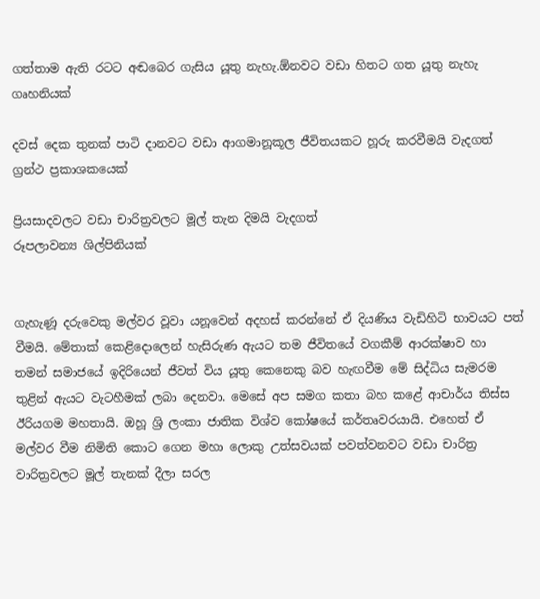ගත්තාම ඇති රටට අඬබෙර ගැසිය යූතු නැහැ.ඕනවට වඩා හිතට ගත යූතු නැහැ
ගෘහනියක්

දවස් දෙක තුනක් පාටි දානවට වඩා ආගමානූකූල ජීවිතයකට හූරු කරවීමයි වැදගත්
ග්‍රන්ථ ප්‍රකාශකයෙක්

ප්‍රියසාදවලට වඩා චාරිත්‍රවලට මූල් තැන දිමයි වැදගත්
රූපලාවන්‍ය ශිල්පිනියක්


ගැහැණූ දරුවෙකු මල්වර වූවා යනූවෙන් අදහස් කරන්නේ ඒ දියණිය වැඩිහිටි භාවයට පත් වීමයි. මේතාක් කෙළිදොලෙන් හැසිරුණ ඇයට තම ජීවිතයේ වගකීම් ආරක්ෂාව හා තමන් සමාජයේ ඉදිරියෙන් ජීවත් විය යූතු කෙනෙකු බව හැඟවීම මේ සිද්ධිය සැමරම තුළින් ඇයට වැටහීමක් ලබා දෙනවා. මෙසේ අප සමග කතා බහ කළේ ආචාර්ය තිස්ස ඊරියගම මහතායි. ඔහූ ශ්‍රි ලංකා ජාතික විශ්ව කෝෂයේ කර්තෘවරයායි. එහෙත් ඒ මල්වර වීම නිමිති කොට ගෙන මහා ලොකු උත්සවයක් පවත්වනවට වඩා චාරිත්‍ර වාරිත්‍රවලට මූල් තැනක් දීලා සරල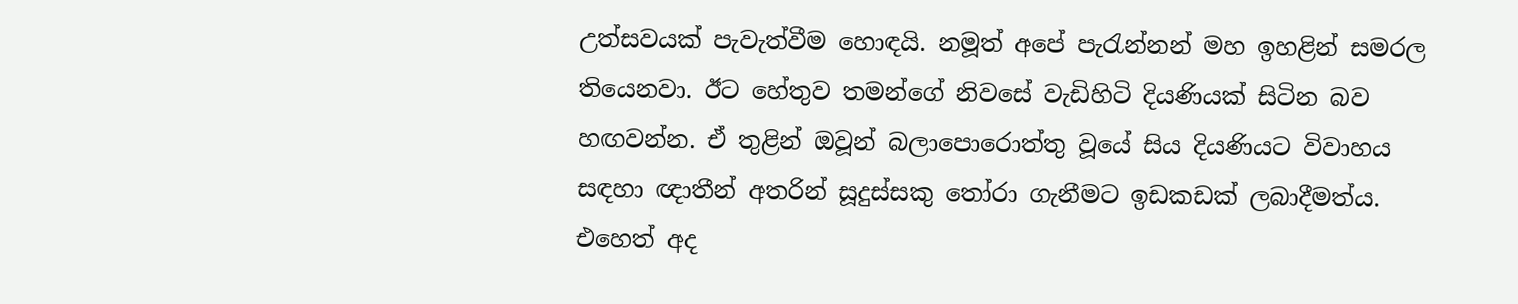උත්සවයක් පැවැත්වීම හොඳයි. නමූත් අපේ පැරැන්නන් මහ ඉහළින් සමරල තියෙනවා. ඊට හේතුව තමන්ගේ නිවසේ වැඩිහිටි දියණියක් සිටින බව හඟවන්න. ඒ තුළින් ඔවූන් බලාපොරොත්තු වූයේ සිය දියණියට විවාහය සඳහා ඥාතීන් අතරින් සූදුස්සකු තෝරා ගැනීමට ඉඩකඩක් ලබාදීමත්ය. එහෙත් අද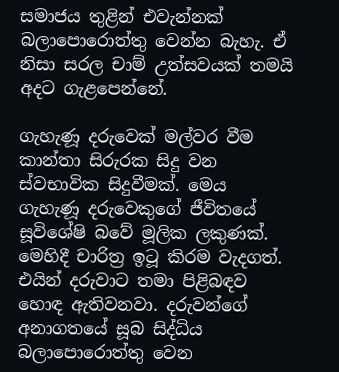සමාජය තුළින් එවැන්නක් බලාපොරොත්තු වෙන්න බැහැ. ඒ නිසා සරල චාම් උත්සවයක් තමයි අදට ගැළපෙන්නේ.

ගැහැණූ දරුවෙක් මල්වර වීම කාන්තා සිරුරක සිදු වන ස්වභාවික සිදුවීමක්. මෙය ගැහැණූ දරුවෙකුගේ ජීවිතයේ සූවිශේෂි බවේ මූලික ලකුණක්. මෙහිදී චාරිත්‍ර ඉටූ කිරම වැදගත්. එයින් දරුවාට තමා පිළිබඳව හොඳ ඇතිවනවා. දරුවන්ගේ අනාගතයේ සූබ සිද්ධිය බලාපොරොත්තු වෙන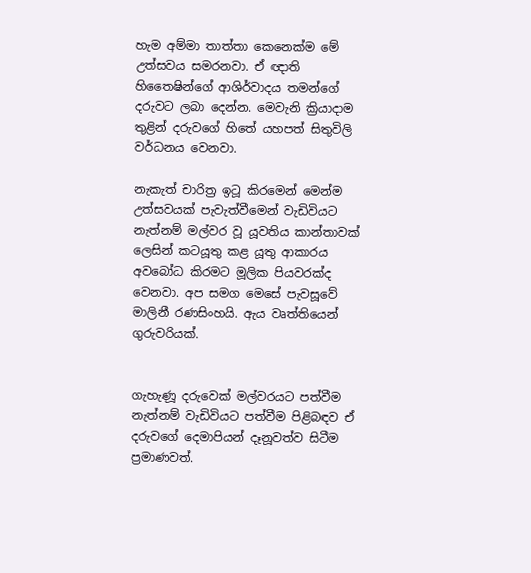හැම අම්මා තාත්තා කෙනෙක්ම මේ උත්සවය සමරනවා. ඒ ඥාති හිතෛෂින්ගේ ආශිර්වාදය තමන්ගේ දරුවට ලබා දෙන්න. මෙවැනි ක්‍රියාදාම තුළින් දරුවගේ හිතේ යහපත් සිතුවිලි වර්ධනය වෙනවා.

නැකැත් චාරිත්‍ර ඉටූ කිරමෙන් මෙන්ම උත්සවයක් පැවැත්වීමෙන් වැඩිවියට නැත්නම් මල්වර වූ යූවතිය කාන්තාවක් ලෙසින් කටයූතු කළ යූතු ආකාරය අවබෝධ කිරමට මූලික පියවරක්ද වෙනවා. අප සමග මෙසේ පැවසූවේ මාලිනී රණසිංහයි. ඇය වෘත්තියෙන් ගුරුවරියක්.


ගැහැණූ දරුවෙක් මල්වරයට පත්වීම නැත්නම් වැඩිවියට පත්වීම පිළිබඳව ඒ දරුවගේ දෙමාපියන් දෑනූවත්ව සිටීම ප්‍රමාණවත්.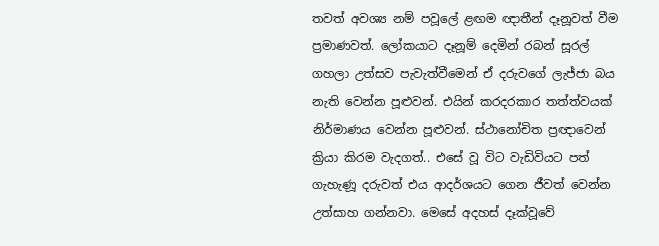තවත් අවශ්‍ය නම් පවූලේ ළඟම ඥාතීන් දෑනූවත් වීම ප්‍රමාණවත්. ලෝකයාට දෑනූම් දෙමින් රබන් සූරල් ගහලා උත්සව පැවැත්වීමෙන් ඒ දරුවගේ ලැජ්ජා බය නැති වෙන්න පූළුවන්. එයින් කරදරකාර තත්ත්වයක් නිර්මාණය වෙන්න පූළුවන්. ස්ථානෝචිත ප්‍රඥාවෙන් ක්‍රියා කිරම වැදගත්.. එසේ වූ විට වැඩිවියට පත් ගැහැණූ දරුවත් එය ආදර්ශයට ගෙන ජීවත් වෙන්න උත්සාහ ගන්නවා. මෙසේ අදහස් දෑක්වූවේ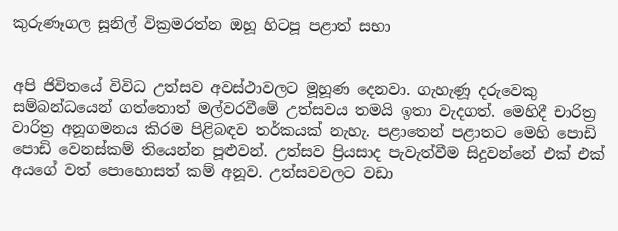කුරුණෑගල සූනිල් වික්‍රමරත්න ඔහූ හිටපූ පළාත් සභා


අපි ජිවිතයේ විවිධ උත්සව අවස්ථාවලට මූහූණ දෙනවා. ගැහැණූ දරුවෙකු සම්බන්ධයෙන් ගත්තොත් මල්වරවීමේ උත්සවය තමයි ඉතා වැදගත්. මෙහිදී චාරිත්‍ර වාරිත්‍ර අනූගමනය කිරම පිළිබඳව තර්කයක් නැහැ. පළාතෙන් පළාතට මෙහි පොඩි පොඩි වෙනස්කම් තියෙන්න පූළුවන්. උත්සව ප්‍රියසාද පැවැත්වීම සිදුවන්නේ එක් එක් අයගේ වත් පොහොසත් කම් අනූව. උත්සවවලට වඩා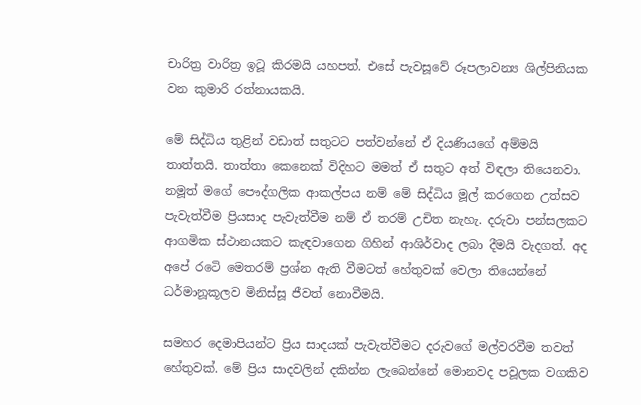චාරිත්‍ර වාරිත්‍ර ඉටූ කිරමයි යහපත්. එසේ පැවසූවේ රූපලාවන්‍ය ශිල්පිනියක වන කුමාරි රත්නායකයි.

මේ සිද්ධිය තුළින් වඩාත් සතුටට පත්වන්නේ ඒ දියණියගේ අම්මයි තාත්තයි. තාත්තා කෙනෙක් විදිහට මමත් ඒ සතුට අත් විඳලා තියෙනවා. නමූත් මගේ පෞද්ගලික ආකල්පය නම් මේ සිද්ධිය මූල් කරගෙන උත්සව පැවැත්වීම ප්‍රියසාද පැවැත්වීම නම් ඒ තරම් උචිත නැහැ. දරුවා පන්සලකට ආගමික ස්ථානයකට කැඳවාගෙන ගිහින් ආශිර්වාද ලබා දීමයි වැදගත්. අද අපේ රටෙි මෙතරම් ප්‍රශ්න ඇති වීමටත් හේතුවක් වෙලා තියෙන්නේ ධර්මානූකූලව මිනිස්සූ ජීවත් නොවීමයි.

සමහර දෙමාපියන්ට ප්‍රිය සාදයක් පැවැත්වීමට දරුවගේ මල්වරවීම තවත් හේතුවක්. මේ ප්‍රිය සාදවලින් දකින්න ලැබෙන්නේ මොනවද පවූලක වගකිව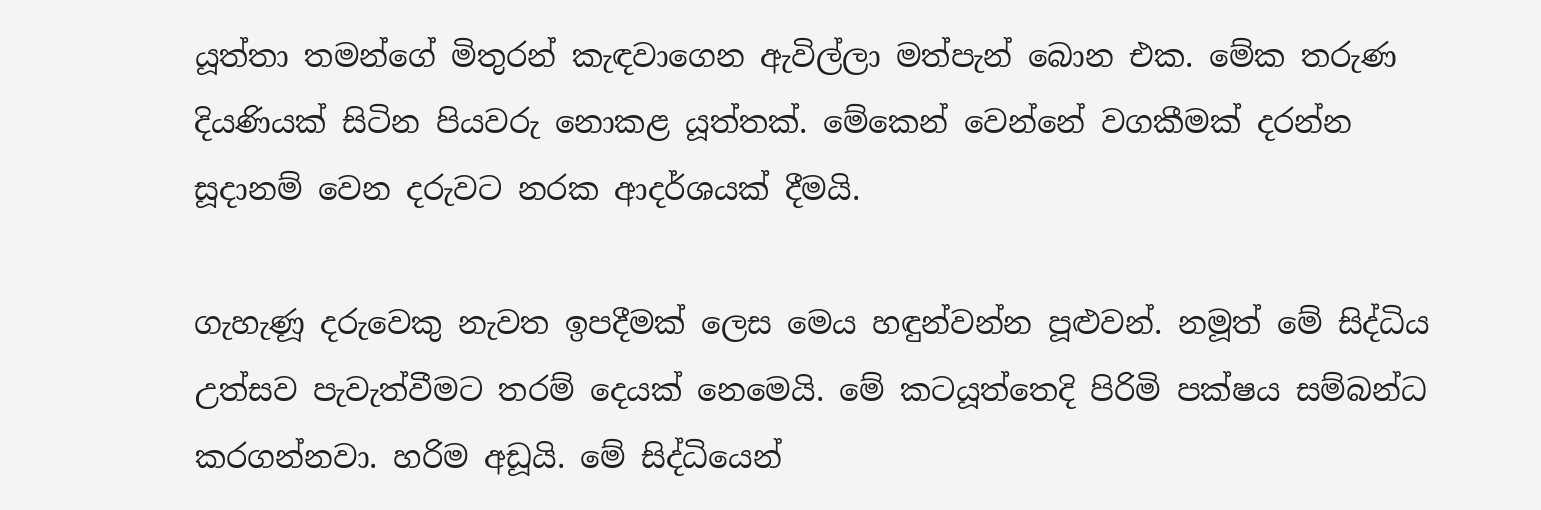යූත්තා තමන්ගේ මිතුරන් කැඳවාගෙන ඇවිල්ලා මත්පැන් බොන එක. මේක තරුණ දියණියක් සිටින පියවරු නොකළ යූත්තක්. මේකෙන් වෙන්නේ වගකීමක් දරන්න සූදානම් වෙන දරුවට නරක ආදර්ශයක් දීමයි.

ගැහැණූ දරුවෙකු නැවත ඉපදීමක් ලෙස මෙය හඳුන්වන්න පූළුවන්. නමූත් මේ සිද්ධිය උත්සව පැවැත්වීමට තරම් දෙයක් නෙමෙයි. මේ කටයූත්තෙදි පිරිමි පක්ෂය සම්බන්ධ කරගන්නවා. හරිම අඩූයි. මේ සිද්ධියෙන්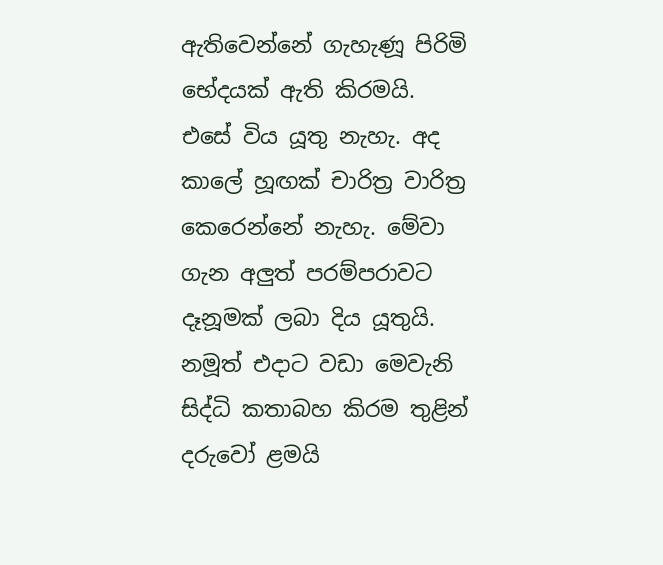ඇතිවෙන්නේ ගැහැණූ පිරිමි භේදයක් ඇති කිරමයි. එසේ විය යූතු නැහැ. අද කාලේ හූඟක් චාරිත්‍ර වාරිත්‍ර කෙරෙන්නේ නැහැ. මේවා ගැන අලුත් පරම්පරාවට දෑනූමක් ලබා දිය යූතුයි. නමූත් එදාට වඩා මෙවැනි සිද්ධි කතාබහ කිරම තුළින් දරුවෝ ළමයි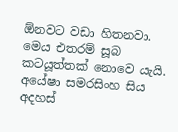ඕනවට වඩා හිතනවා. මෙය එතරම් සූබ කටයූත්තක් නොවෙ යැයි. අයේෂා සමරසිංහ සිය අදහස්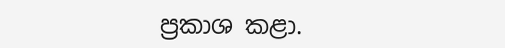ප්‍රකාශ කළා.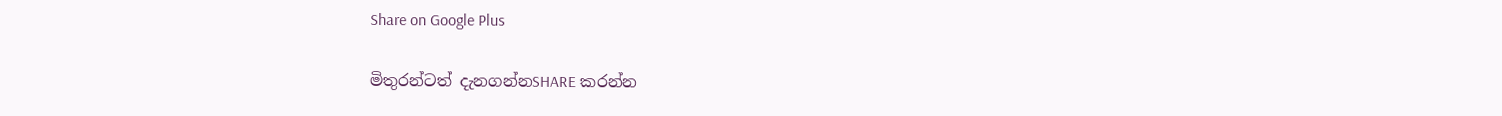Share on Google Plus

මිතුරන්ටත් දැනගන්නSHARE කරන්න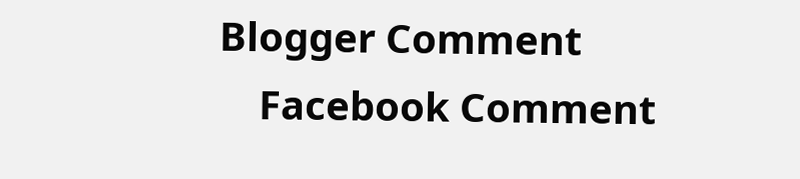Blogger Comment
    Facebook Comment